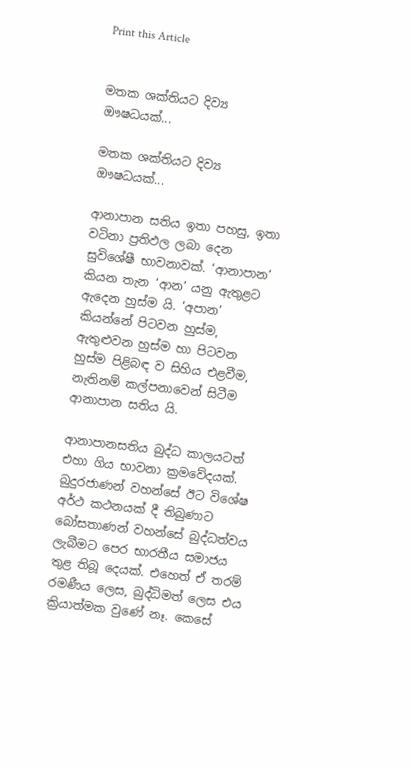Print this Article


මතක ශක්තියට දිව්‍ය ඖෂධයක්...

මතක ශක්තියට දිව්‍ය ඖෂධයක්...

ආනාපාන සතිය ඉතා පහසු, ඉතා වටිනා ප්‍රතිඵල ලබා දෙන සුවිශේෂී භාවනාවක්. ‘ආනාපාන’ කියන තැන ‘ආන’ යනු ඇතුළට ඇදෙන හුස්ම යි. ‘අපාන’ කියන්නේ පිටවන හුස්ම, ඇතුළුවන හුස්ම හා පිටවන හුස්ම පිළිබඳ ව සිහිය එළවීම, නැතිනම් කල්පනාවෙන් සිටීම ආනාපාන සතිය යි.

ආනාපානසතිය බුද්ධ කාලයටත් එහා ගිය භාවනා ක්‍රමවේදයක්. බුදුරජාණන් වහන්සේ ඊට විශේෂ අර්ථ කථනයක් දී තිබුණාට බෝසතාණන් වහන්සේ බුද්ධත්වය ලැබීමට පෙර භාරතීය සමාජය තුළ තිබූ දෙයක්. එහෙත් ඒ තරම් රමණීය ලෙස, බුද්ධිමත් ලෙස එය ක්‍රියාත්මක වුණේ නෑ. කෙසේ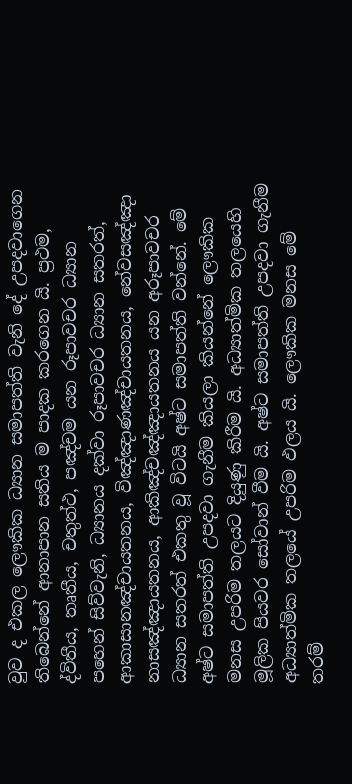වුව ද එකල ලෞකික ධ්‍යාන සමාපත්ති වැනි දේ උපදවාගෙන තිබෙන්නේ ආනාපාන සතිය ම පාදක කරගෙන යි. ප්‍රථම, ද්විතීය, තෘතීය, චතුත්ථ, පඤ්චම යන රූපාවචර ධ්‍යාන පහෙන් සිව්වැනි, ධ්‍යානය දක්වා රූපාවචර ධ්‍යාන සතරත්, ආකාසානඤ්චායතනය, විඤ්ඤාණඤ්චායතනය, නේවසඤ්ඤා නාසඤ්ඤායතනය, ආකිඤ්චඤ්ඤායතනය යන අරූපාවචර ධ්‍යාන සතරත් එකතු වූ විටයි අෂ්ට සමාපත්ති වන්නේ. මේ අෂ්ට සමාපත්ති උපදවා ගැනීම කියලා කියන්නේ ලෞකික මනස උපරිම තලයට දියුණු කිරීම යි. අධ්‍යාත්මික තලයෙහි මූලික පියවර සෝවාන් වීම යි. අෂ්ට සමාපත්ති උපදවා ගැනීම අධ්‍යාත්මික තලයේ උපරිම ඵලය යි. ලෞකික මනස මේ තරම්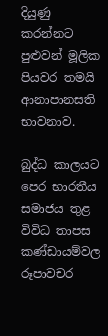දියුණු කරන්නට පුළුවන් මූලික පියවර තමයි ආනාපානසති භාවනාව.

බුද්ධ කාලයට පෙර භාරතීය සමාජය තුළ විවිධ තාපස කණ්ඩායම්වල රූපාවචර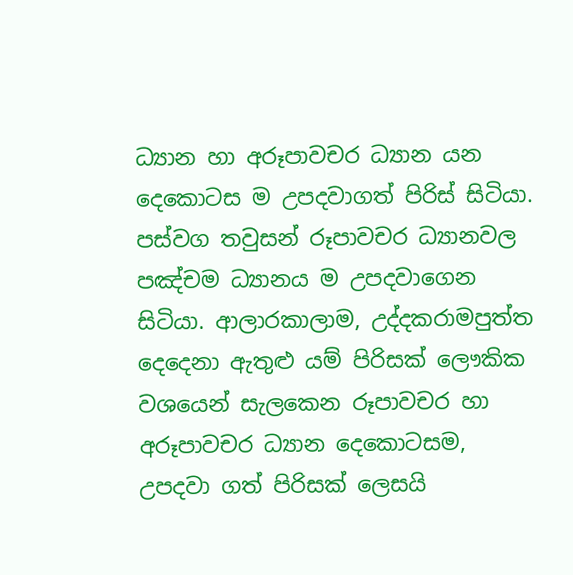ධ්‍යාන හා අරූපාවචර ධ්‍යාන යන දෙකොටස ම උපදවාගත් පිරිස් සිටියා. පස්වග තවුසන් රූපාවචර ධ්‍යානවල පඤ්චම ධ්‍යානය ම උපදවාගෙන සිටියා. ආලාරකාලාම, උද්දකරාමපුත්ත දෙදෙනා ඇතුළු යම් පිරිසක් ලෞකික වශයෙන් සැලකෙන රූපාවචර හා අරූපාවචර ධ්‍යාන දෙකොටසම, උපදවා ගත් පිරිසක් ලෙසයි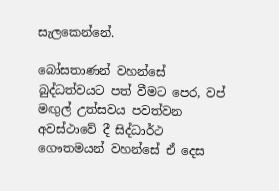සැලකෙන්නේ.

බෝසතාණන් වහන්සේ බුද්ධත්වයට පත් වීමට පෙර, වප් මඟුල් උත්සවය පවත්වන අවස්ථාවේ දී සිද්ධාර්ථ ගෞතමයන් වහන්සේ ඒ දෙස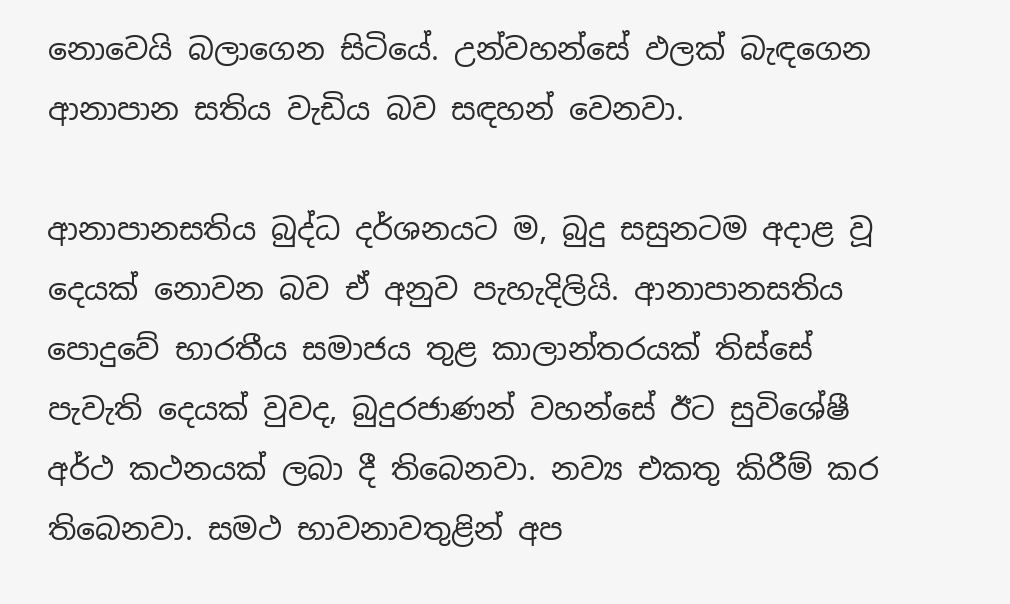නොවෙයි බලාගෙන සිටියේ. උන්වහන්සේ ඵලක් බැඳගෙන ආනාපාන සතිය වැඩිය බව සඳහන් වෙනවා.

ආනාපානසතිය බුද්ධ දර්ශනයට ම, බුදු සසුනටම අදාළ වූ දෙයක් නොවන බව ඒ අනුව පැහැදිලියි. ආනාපානසතිය පොදුවේ භාරතීය සමාජය තුළ කාලාන්තරයක් තිස්සේ පැවැති දෙයක් වුවද, බුදුරජාණන් වහන්සේ ඊට සුවිශේෂී අර්ථ කථනයක් ලබා දී තිබෙනවා. නව්‍ය එකතු කිරීම් කර තිබෙනවා. සමථ භාවනාවතුළින් අප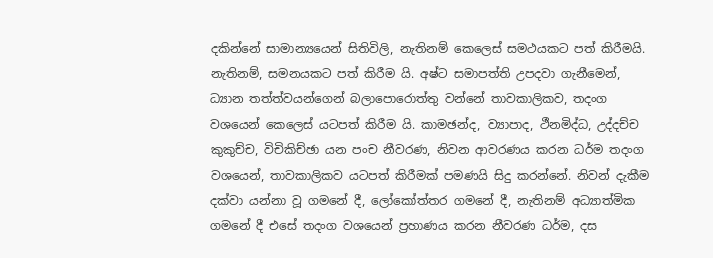දකින්නේ සාමාන්‍යයෙන් සිතිවිලි, නැතිනම් කෙලෙස් සමථයකට පත් කිරීමයි. නැතිනම්, සමනයකට පත් කිරීම යි. අෂ්ට සමාපත්ති උපදවා ගැනීමෙන්, ධ්‍යාන තත්ත්වයන්ගෙන් බලාපොරොත්තු වන්නේ තාවකාලිකව, තදංග වශයෙන් කෙලෙස් යටපත් කිරීම යි. කාමඡන්ද, ව්‍යාපාද, ථීනමිද්ධ, උද්දච්ච කුකුච්ච, විචිකිච්ඡා යන පංච නීවරණ, නිවන ආවරණය කරන ධර්ම තදංග වශයෙන්, තාවකාලිකව යටපත් කිරීමක් පමණයි සිදු කරන්නේ. නිවන් දැකීම දක්වා යන්නා වූ ගමනේ දී, ලෝකෝත්තර ගමනේ දී, නැතිනම් අධ්‍යාත්මික ගමනේ දී එසේ තදංග වශයෙන් ප්‍රහාණය කරන නීවරණ ධර්ම, දස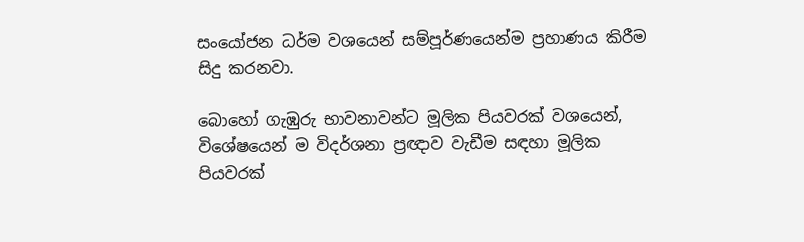සංයෝජන ධර්ම වශයෙන් සම්පූර්ණයෙන්ම ප්‍රහාණය කිරීම සිදු කරනවා.

බොහෝ ගැඹුරු භාවනාවන්ට මූලික පියවරක් වශයෙන්, විශේෂයෙන් ම විදර්ශනා ප්‍රඥාව වැඩීම සඳහා මූලික පියවරක්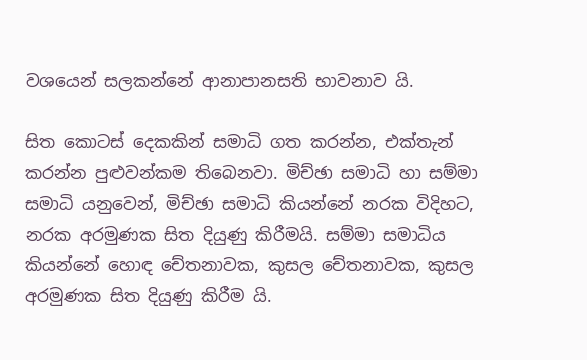වශයෙන් සලකන්නේ ආනාපානසති භාවනාව යි.

සිත කොටස් දෙකකින් සමාධි ගත කරන්න, එක්තැන් කරන්න පුළුවන්කම තිබෙනවා. මිච්ඡා සමාධි හා සම්මා සමාධි යනුවෙන්, මිච්ඡා සමාධි කියන්නේ නරක විදිහට, නරක අරමුණක සිත දියුණු කිරීමයි. සම්මා සමාධිය කියන්නේ හොඳ චේතනාවක, කුසල චේතනාවක, කුසල අරමුණක සිත දියුණු කිරීම යි.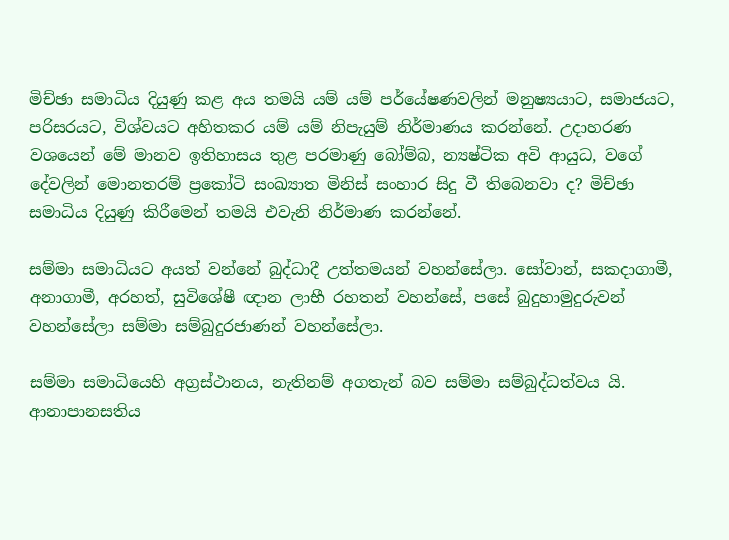මිච්ඡා සමාධිය දියුණු කළ අය තමයි යම් යම් පර්යේෂණවලින් මනුෂ්‍යයාට, සමාජයට, පරිසරයට, විශ්වයට අහිතකර යම් යම් නිපැයුම් නිර්මාණය කරන්නේ. උදාහරණ වශයෙන් මේ මානව ඉතිහාසය තුළ පරමාණු බෝම්බ, න්‍යෂ්ටික අවි ආයුධ, වගේ දේවලින් මොනතරම් ප්‍රකෝටි සංඛ්‍යාත මිනිස් සංහාර සිදු වී තිබෙනවා ද? මිච්ඡා සමාධිය දියුණු කිරීමෙන් තමයි එවැනි නිර්මාණ කරන්නේ.

සම්මා සමාධියට අයත් වන්නේ බුද්ධාදී උත්තමයන් වහන්සේලා. සෝවාන්, සකදාගාමී, අනාගාමී, අරහත්, සුවිශේෂී ඥාන ලාභී රහතන් වහන්සේ, පසේ බුදුහාමුදුරුවන් වහන්සේලා සම්මා සම්බුදුරජාණන් වහන්සේලා.

සම්මා සමාධියෙහි අග්‍රස්ථානය, නැතිනම් අගතැන් බව සම්මා සම්බුද්ධත්වය යි. ආනාපානසතිය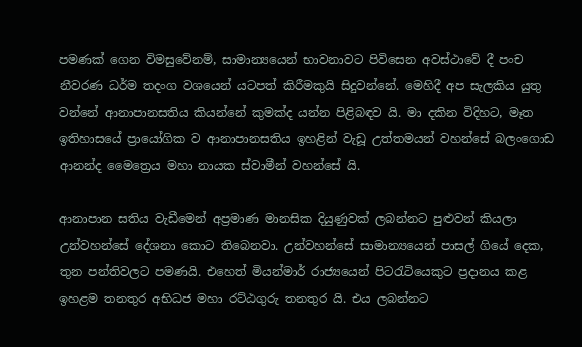පමණක් ගෙන විමසුවේනම්, සාමාන්‍යයෙන් භාවනාවට පිවිසෙන අවස්ථාවේ දී පංච නීවරණ ධර්ම තදංග වශයෙන් යටපත් කිරීමකුයි සිදුවන්නේ. මෙහිදී අප සැලකිය යුතු වන්නේ ආනාපානසතිය කියන්නේ කුමක්ද යන්න පිළිබඳව යි. මා දකින විදිහට, මෑත ඉතිහාසයේ ප්‍රායෝගික ව ආනාපානසතිය ඉහළින් වැඩූ උත්තමයන් වහන්සේ බලංගොඩ ආනන්ද මෛත්‍රෙය මහා නායක ස්වාමීන් වහන්සේ යි.

ආනාපාන සතිය වැඩීමෙන් අප්‍රමාණ මානසික දියුණුවක් ලබන්නට පුළුවන් කියලා උන්වහන්සේ දේශනා කොට තිබෙනවා. උන්වහන්සේ සාමාන්‍යයෙන් පාසල් ගියේ දෙක, තුන පන්තිවලට පමණයි. එහෙත් මියන්මාර් රාජ්‍යයෙන් පිටරැටියෙකුට ප්‍රදානය කළ ඉහළම තනතුර අභිධජ මහා රට්ඨගුරු තනතුර යි. එය ලබන්නට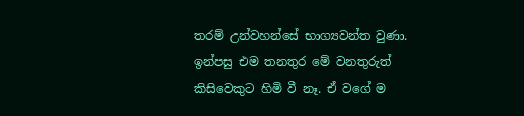තරම් උන්වහන්සේ භාග්‍යවන්ත වුණා. ඉන්පසු එම තනතුර මේ වනතුරුත් කිසිවෙකුට හිමි වී නෑ. ඒ වගේ ම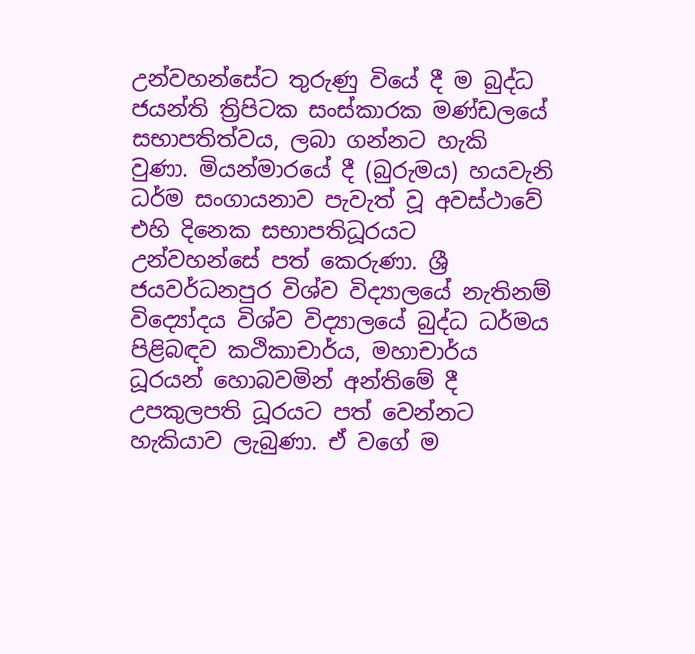උන්වහන්සේට තුරුණු වියේ දී ම බුද්ධ ජයන්ති ත්‍රිපිටක සංස්කාරක මණ්ඩලයේ සභාපතිත්වය, ලබා ගන්නට හැකි වුණා. මියන්මාරයේ දී (බුරුමය) හයවැනි ධර්ම සංගායනාව පැවැත් වූ අවස්ථාවේ එහි දිනෙක සභාපතිධූරයට උන්වහන්සේ පත් කෙරුණා. ශ්‍රී ජයවර්ධනපුර විශ්ව විද්‍යාලයේ නැතිනම් විද්‍යෝදය විශ්ව විද්‍යාලයේ බුද්ධ ධර්මය පිළිබඳව කථිකාචාර්ය, මහාචාර්ය ධූරයන් හොබවමින් අන්තිමේ දී උපකුලපති ධූරයට පත් වෙන්නට හැකියාව ලැබුණා. ඒ වගේ ම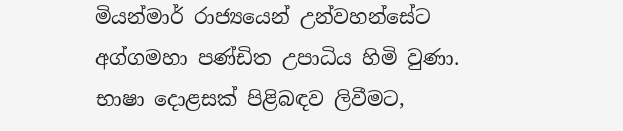මියන්මාර් රාජ්‍යයෙන් උන්වහන්සේට අග්ගමහා පණ්ඩිත උපාධිය හිමි වුණා. භාෂා දොළසක් පිළිබඳව ලිවීමට,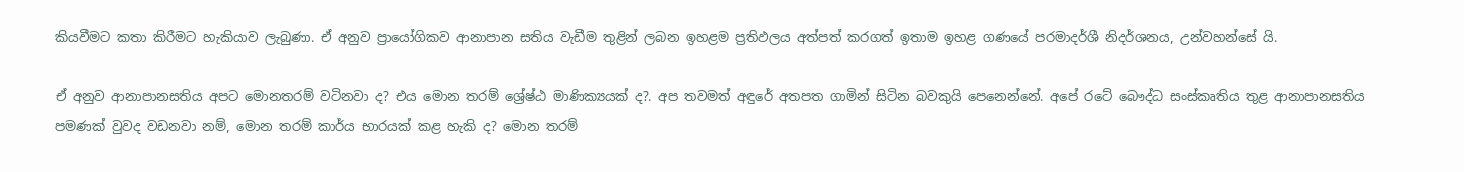කියවීමට කතා කිරීමට හැකියාව ලැබුණා. ඒ අනුව ප්‍රායෝගිකව ආනාපාන සතිය වැඩීම තුළින් ලබන ඉහළම ප්‍රතිඵලය අත්පත් කරගත් ඉතාම ඉහළ ගණයේ පරමාදර්ශී නිදර්ශනය, උන්වහන්සේ යි.

ඒ අනුව ආනාපානසතිය අපට මොනතරම් වටිනවා ද? එය මොන තරම් ශ්‍රේෂ්ඨ මාණික්‍යයක් ද?. අප තවමත් අඳුරේ අතපත ගාමින් සිටින බවකුයි පෙනෙන්නේ. අපේ රටේ බෞද්ධ සංස්කෘතිය තුළ ආනාපානසතිය පමණක් වුවද වඩනවා නම්, මොන තරම් කාර්ය භාරයක් කළ හැකි ද? මොන තරම්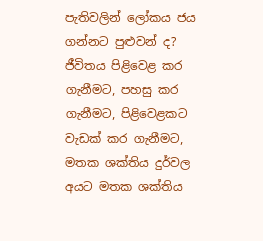පැතිවලින් ලෝකය ජය ගන්නට පුළුවන් ද? ජීවිතය පිළිවෙළ කර ගැනීමට, පහසු කර ගැනීමට, පිළිවෙළකට වැඩක් කර ගැනීමට, මතක ශක්තිය දුර්වල අයට මතක ශක්තිය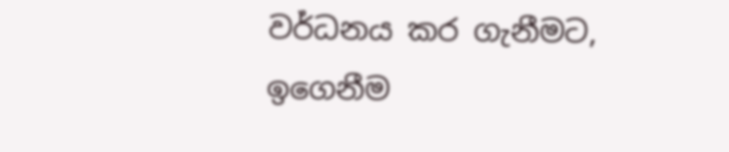වර්ධනය කර ගැනීමට, ඉගෙනීම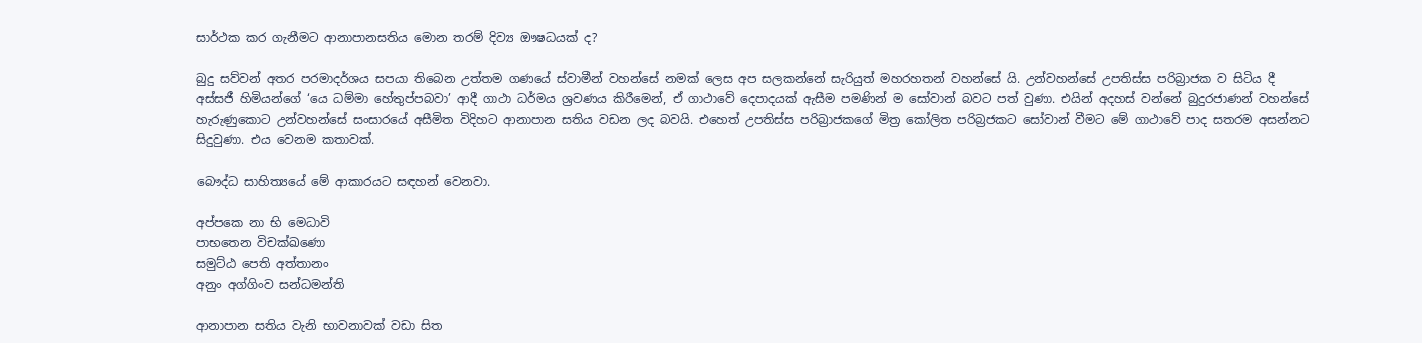සාර්ථක කර ගැනීමට ආනාපානසතිය මොන තරම් දිව්‍ය ඖෂධයක් ද?

බුදු සව්වන් අතර පරමාදර්ශය සපයා තිබෙන උත්තම ගණයේ ස්වාමීන් වහන්සේ නමක් ලෙස අප සලකන්නේ සැරියුත් මහරහතන් වහන්සේ යි. උන්වහන්සේ උපතිස්ස පරිබ්‍රාජක ව සිටිය දී අස්සජී හිමියන්ගේ ‘යෙ ධම්මා හේතුප්පබවා’ ආදී ගාථා ධර්මය ශ්‍රවණය කිරීමෙන්, ඒ ගාථාවේ දෙපාදයක් ඇසීම පමණින් ම සෝවාන් බවට පත් වුණා. එයින් අදහස් වන්නේ බුදුරජාණන් වහන්සේ හැරුණුකොට උන්වහන්සේ සංසාරයේ අසීමිත විදිහට ආනාපාන සතිය වඩන ලද බවයි. එහෙත් උපතිස්ස පරිබ්‍රාජකගේ මිත්‍ර කෝලිත පරිබ්‍රජකට සෝවාන් වීමට මේ ගාථාවේ පාද සතරම අසන්නට සිදුවුණා. එය වෙනම කතාවක්.

බෞද්ධ සාහිත්‍යයේ මේ ආකාරයට සඳහන් වෙනවා.

අප්පකෙ නා භි මෙධාවි
පාභතෙන විචක්ඛණො
සමුට්ඨ පෙති අත්තානං
අනුං අග්ගිංව සන්ධමන්ති

ආනාපාන සතිය වැනි භාවනාවක් වඩා සිත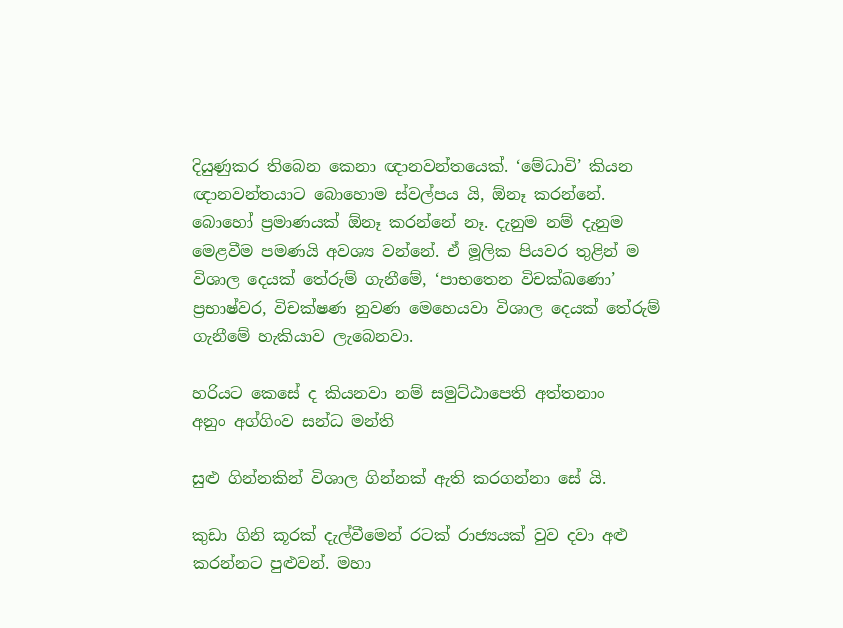දියුණුකර තිබෙන කෙනා ඥානවන්තයෙක්. ‘මේධාවි’ කියන ඥානවන්තයාට බොහොම ස්වල්පය යි, ඕනෑ කරන්නේ. බොහෝ ප්‍රමාණයක් ඕනෑ කරන්නේ නෑ. දැනුම නම් දැනුම මෙළවීම පමණයි අවශ්‍ය වන්නේ. ඒ මූලික පියවර තුළින් ම විශාල දෙයක් තේරුම් ගැනීමේ, ‘පාභතෙන විචක්ඛණො’ ප්‍රභාෂ්වර, විචක්ෂණ නුවණ මෙහෙයවා විශාල දෙයක් තේරුම් ගැනීමේ හැකියාව ලැබෙනවා.

හරියට කෙසේ ද කියනවා නම් සමුට්ඨාපෙති අත්තනාං
අනුං අග්ගිංව සන්ධ මන්ති

සුළු ගින්නකින් විශාල ගින්නක් ඇති කරගන්නා සේ යි.

කුඩා ගිනි කූරක් දැල්වීමෙන් රටක් රාජ්‍යයක් වුව දවා අළු කරන්නට පුළුවන්. මහා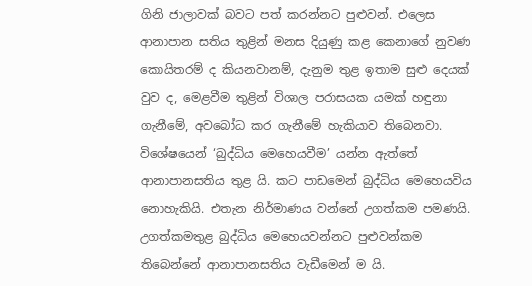ගිනි ජාලාවක් බවට පත් කරන්නට පුළුවන්. එලෙස ආනාපාන සතිය තුළින් මනස දියුණු කළ කෙනාගේ නුවණ කොයිතරම් ද කියනවානම්, දැනුම තුළ ඉතාම සුළු දෙයක් වුව ද, මෙළවීම තුළින් විශාල පරාසයක යමක් හඳුනා ගැනීමේ, අවබෝධ කර ගැනීමේ හැකියාව තිබෙනවා. විශේෂයෙන් ‘බුද්ධිය මෙහෙයවීම’ යන්න ඇත්තේ ආනාපානසතිය තුළ යි. කට පාඩමෙන් බුද්ධිය මෙහෙයවිය නොහැකියි. එතැන නිර්මාණය වන්නේ උගත්කම පමණයි. උගත්කමතුළ බුද්ධිය මෙහෙයවන්නට පුළුවන්කම තිබෙන්නේ ආනාපානසතිය වැඩීමෙන් ම යි.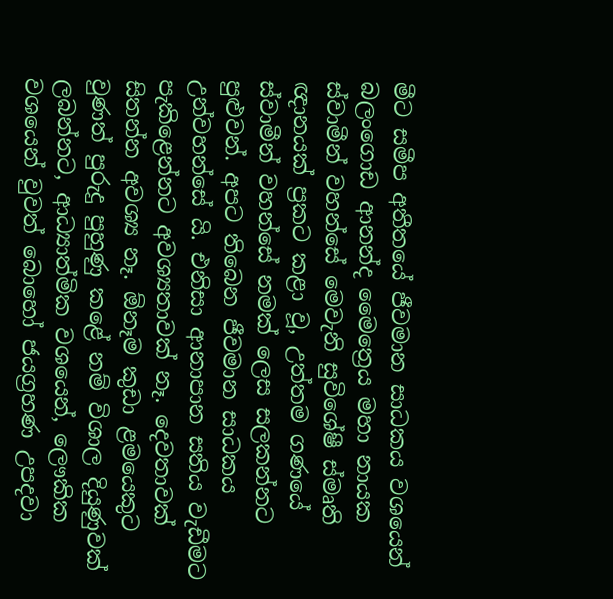මීට සමීප අතීතයේ ජීවමාන සාධකය වශයෙන් බලංගොඩ ආනන්ද මෛත්‍රෙය මහා නායක ස්වාමීන් වහන්සේ මෙවැනි සුවිශේෂී ස්මෘති ඥානයක් ප්‍රකට කළා වූ, උත්තම ගණයේ ස්වාමීන් වහන්සේ නමක් ලෙස සලකන්නට පුළුවන්. අපට තිබෙන ජීවමාන සාධකය උන්වහන්සේ යි. එනිසා ආනාපාන සතිය වැඩීමට පැකිළෙන්නට අවශ්‍යතාවක් නෑ. දෙවතාවක් සිතන්න අවශ්‍ය නෑ. ඕනෑම කුඩා ළමයෙකුට වුණත් පුරුදු පුහුණු කළේ නම් විශාල දියුණුවක් ලබන්නට, ආධ්‍යාත්මික වශයෙන්, ලෞකික වශයෙන් වුවත් බොහෝ ජයග්‍රහණ උපදවා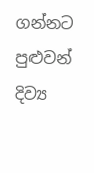ගන්නට පුළුවන් දිව්‍ය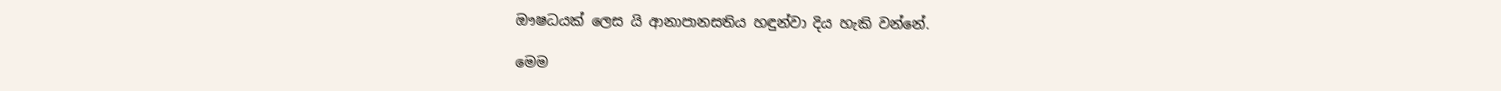ඖෂධයක් ලෙස යි ආනාපානසතිය හඳුන්වා දිය හැකි වන්නේ.

මෙම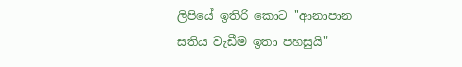ලිපියේ ඉතිරි කොට ''ආනාපාන සතිය වැඩීම ඉතා පහසුයි"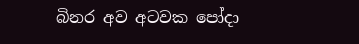බිනර අව අටවක පෝදා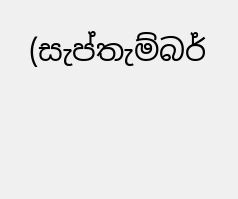(සැප්තැම්බර්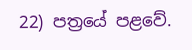22) පත්‍රයේ පළවේ.